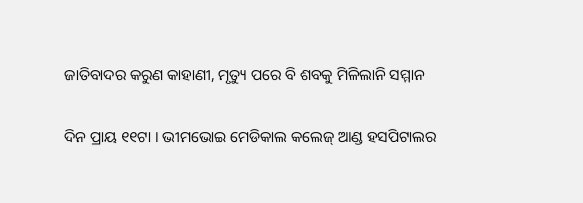ଜାତିବାଦର କରୁଣ କାହାଣୀ, ମୃତ୍ୟୁ ପରେ ବି ଶବକୁ ମିଳିଲାନି ସମ୍ମାନ

ଦିନ ପ୍ରାୟ ୧୧ଟା । ଭୀମଭୋଇ ମେଡିକାଲ କଲେଜ୍ ଆଣ୍ଡ ହସପିଟାଲର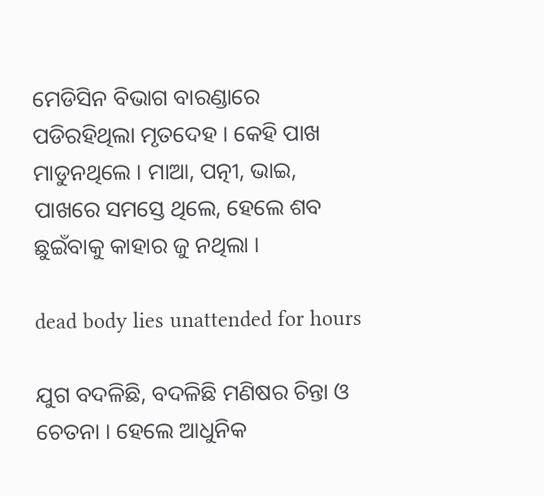ମେଡିସିନ ବିଭାଗ ବାରଣ୍ଡାରେ ପଡିରହିଥିଲା ମୃତଦେହ । କେହି ପାଖ ମାଡୁନଥିଲେ । ମାଆ, ପତ୍ନୀ, ଭାଇ, ପାଖରେ ସମସ୍ତେ ଥିଲେ, ହେଲେ ଶବ ଛୁଇଁବାକୁ କାହାର ଜୁ ନଥିଲା ।

dead body lies unattended for hours

ଯୁଗ ବଦଳିଛି, ବଦଳିଛି ମଣିଷର ଚିନ୍ତା ଓ ଚେତନା । ହେଲେ ଆଧୁନିକ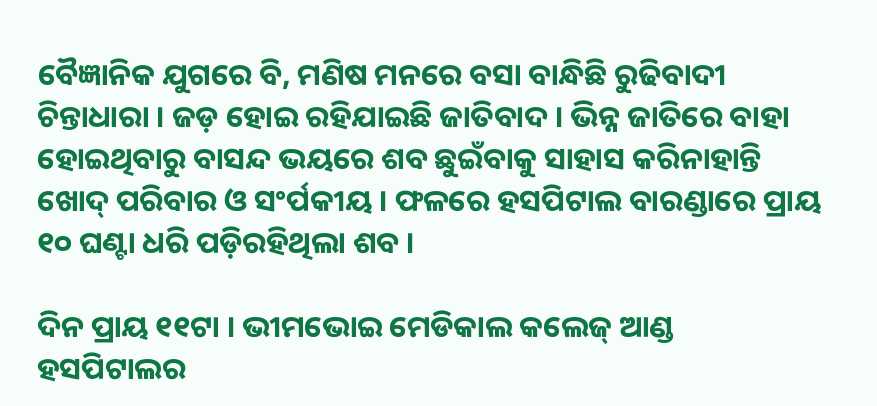ବୈଜ୍ଞାନିକ ଯୁଗରେ ବି, ମଣିଷ ମନରେ ବସା ବାନ୍ଧିଛି ରୁଢିବାଦୀ ଚିନ୍ତାଧାରା । ଜଡ଼ ହୋଇ ରହିଯାଇଛି ଜାତିବାଦ । ଭିନ୍ନ ଜାତିରେ ବାହା ହୋଇଥିବାରୁ ବାସନ୍ଦ ଭୟରେ ଶବ ଛୁଇଁବାକୁ ସାହାସ କରିନାହାନ୍ତି ଖୋଦ୍ ପରିବାର ଓ ସଂର୍ପକୀୟ । ଫଳରେ ହସପିଟାଲ ବାରଣ୍ଡାରେ ପ୍ରାୟ ୧୦ ଘଣ୍ଟା ଧରି ପଡ଼ିରହିଥିଲା ଶବ ।

ଦିନ ପ୍ରାୟ ୧୧ଟା । ଭୀମଭୋଇ ମେଡିକାଲ କଲେଜ୍ ଆଣ୍ଡ ହସପିଟାଲର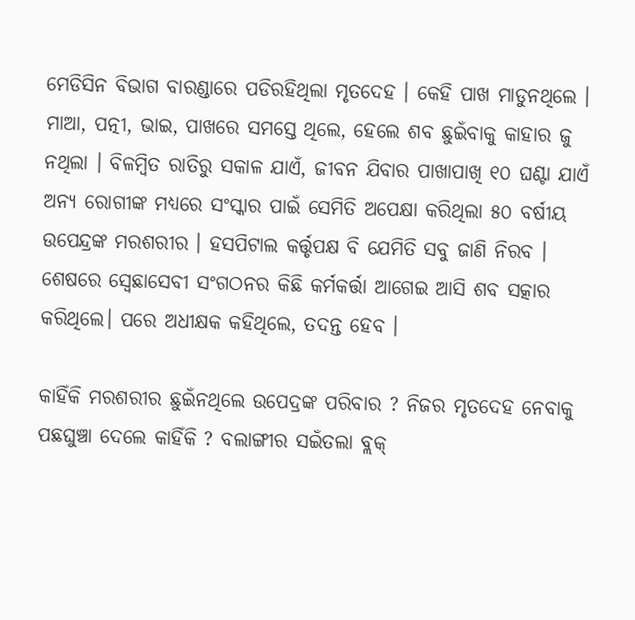ମେଡିସିନ ବିଭାଗ ବାରଣ୍ଡାରେ ପଡିରହିଥିଲା ମୃତଦେହ । କେହି ପାଖ ମାଡୁନଥିଲେ । ମାଆ, ପତ୍ନୀ, ଭାଇ, ପାଖରେ ସମସ୍ତେ ଥିଲେ, ହେଲେ ଶବ ଛୁଇଁବାକୁ କାହାର ଜୁ ନଥିଲା । ବିଳମ୍ବିତ ରାତିରୁ ସକାଳ ଯାଏଁ, ଜୀବନ ଯିବାର ପାଖାପାଖି ୧୦ ଘଣ୍ଟା ଯାଏଁ ଅନ୍ୟ ରୋଗୀଙ୍କ ମଧ୍ୟରେ ସଂସ୍କାର ପାଇଁ ସେମିତି ଅପେକ୍ଷା କରିଥିଲା ୫୦ ବର୍ଷୀୟ ଉପେନ୍ଦ୍ରଙ୍କ ମରଶରୀର । ହସପିଟାଲ କର୍ତ୍ତୃପକ୍ଷ ବି ଯେମିତି ସବୁ ଜାଣି ନିରବ । ଶେଷରେ ସ୍ବେଛାସେବୀ ସଂଗଠନର କିଛି କର୍ମକର୍ତ୍ତା ଆଗେଇ ଆସି ଶବ ସତ୍କାର କରିଥିଲେ। ପରେ ଅଧୀକ୍ଷକ କହିଥିଲେ, ତଦନ୍ତ ହେବ ।

କାହିଁକି ମରଶରୀର ଛୁଇଁନଥିଲେ ଉପେଦ୍ରଙ୍କ ପରିବାର ? ନିଜର ମୃତଦେହ ନେବାକୁ ପଛଘୁଞ୍ଚା ଦେଲେ କାହିଁକି ? ବଲାଙ୍ଗୀର ସଇଁତଲା ବ୍ଲକ୍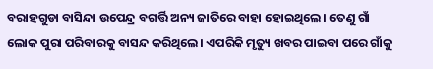ବରାହଗୁଡା ବାସିନ୍ଦା ଉପେନ୍ଦ୍ର ବଗର୍ତ୍ତି ଅନ୍ୟ ଜାତିରେ ବାହା ହୋଇଥିଲେ। ତେଣୁ ଗାଁ ଲୋକ ପୁରା ପରିବାରକୁ ବାସନ୍ଦ କରିଥିଲେ। ଏପରିକି ମୃତ୍ୟୁ ଖବର ପାଇବା ପରେ ଗାଁକୁ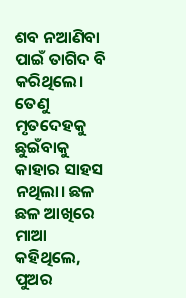ଶବ ନଆଣିବା ପାଇଁ ତାଗିଦ ବି କରିଥିଲେ। ତେଣୁ ମୃତଦେହକୁ ଛୁଇଁବାକୁ କାହାର ସାହସ ନଥିଲା। ଛଳ ଛଳ ଆଖିରେ ମାଆ କହିଥିଲେ, ପୁଅର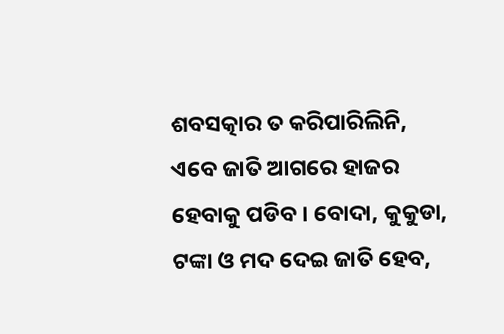ଶବସତ୍କାର ତ କରିପାରିଲିନି, ଏବେ ଜାତି ଆଗରେ ହାଜର ହେବାକୁ ପଡିବ । ବୋଦା, କୁକୁଡା, ଟଙ୍କା ଓ ମଦ ଦେଇ ଜାତି ହେବ,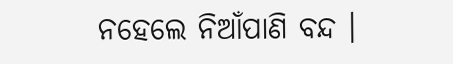ନହେଲେ ନିଆଁପାଣି ବନ୍ଦ ।